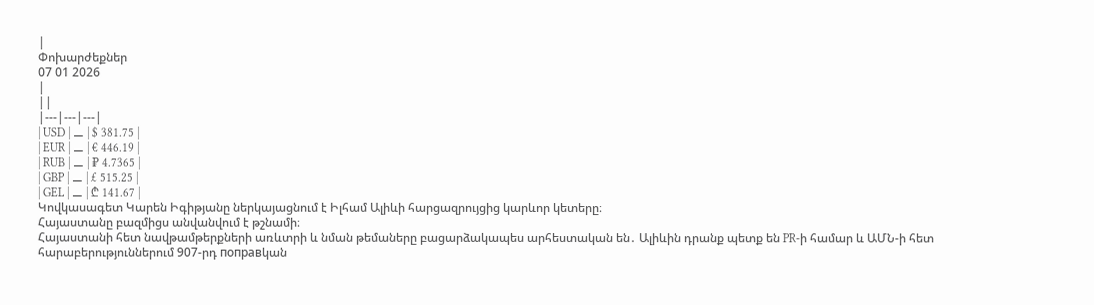|
Փոխարժեքներ
07 01 2026
|
||
|---|---|---|
| USD | ⚊ | $ 381.75 |
| EUR | ⚊ | € 446.19 |
| RUB | ⚊ | ₽ 4.7365 |
| GBP | ⚊ | £ 515.25 |
| GEL | ⚊ | ₾ 141.67 |
Կովկասագետ Կարեն Իգիթյանը ներկայացնում է Իլհամ Ալիևի հարցազրույցից կարևոր կետերը։
Հայաստանը բազմիցս անվանվում է թշնամի։
Հայաստանի հետ նավթամթերքների առևտրի և նման թեմաները բացարձակապես արհեստական են․ Ալիևին դրանք պետք են PR-ի համար և ԱՄՆ-ի հետ հարաբերություններում 907-րդ поправկան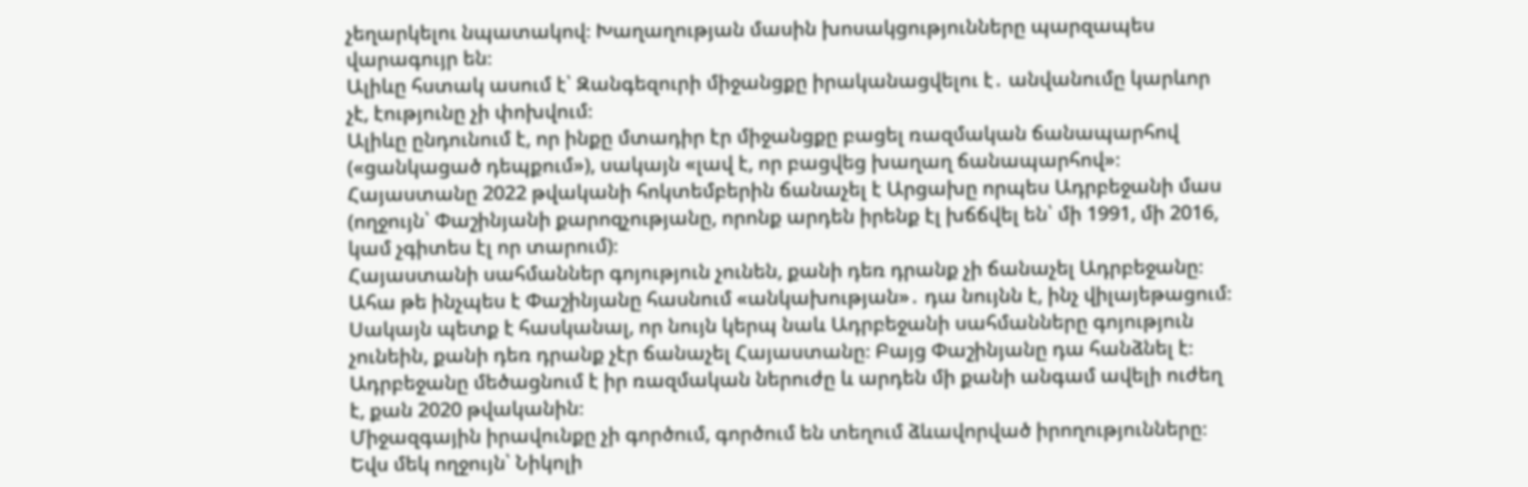չեղարկելու նպատակով։ Խաղաղության մասին խոսակցությունները պարզապես վարագույր են։
Ալիևը հստակ ասում է՝ Զանգեզուրի միջանցքը իրականացվելու է․ անվանումը կարևոր չէ, էությունը չի փոխվում։
Ալիևը ընդունում է, որ ինքը մտադիր էր միջանցքը բացել ռազմական ճանապարհով («ցանկացած դեպքում»), սակայն «լավ է, որ բացվեց խաղաղ ճանապարհով»։
Հայաստանը 2022 թվականի հոկտեմբերին ճանաչել է Արցախը որպես Ադրբեջանի մաս (ողջույն՝ Փաշինյանի քարոզչությանը, որոնք արդեն իրենք էլ խճճվել են՝ մի 1991, մի 2016, կամ չգիտես էլ որ տարում)։
Հայաստանի սահմաններ գոյություն չունեն, քանի դեռ դրանք չի ճանաչել Ադրբեջանը։ Ահա թե ինչպես է Փաշինյանը հասնում «անկախության»․ դա նույնն է, ինչ վիլայեթացում։ Սակայն պետք է հասկանալ, որ նույն կերպ նաև Ադրբեջանի սահմանները գոյություն չունեին, քանի դեռ դրանք չէր ճանաչել Հայաստանը։ Բայց Փաշինյանը դա հանձնել է։
Ադրբեջանը մեծացնում է իր ռազմական ներուժը և արդեն մի քանի անգամ ավելի ուժեղ է, քան 2020 թվականին։
Միջազգային իրավունքը չի գործում, գործում են տեղում ձևավորված իրողությունները։ Եվս մեկ ողջույն՝ Նիկոլի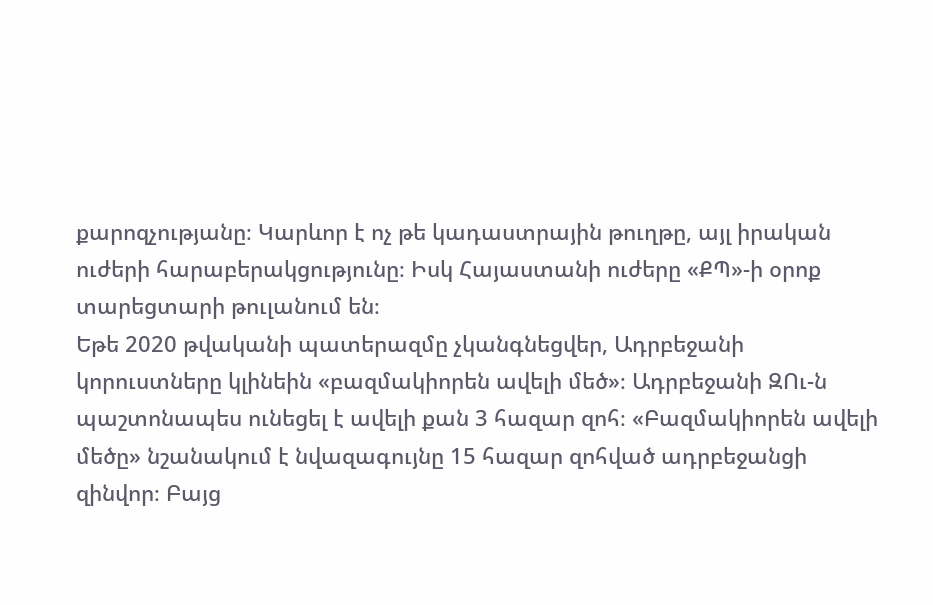քարոզչությանը։ Կարևոր է ոչ թե կադաստրային թուղթը, այլ իրական ուժերի հարաբերակցությունը։ Իսկ Հայաստանի ուժերը «ՔՊ»-ի օրոք տարեցտարի թուլանում են։
Եթե 2020 թվականի պատերազմը չկանգնեցվեր, Ադրբեջանի կորուստները կլինեին «բազմակիորեն ավելի մեծ»։ Ադրբեջանի ԶՈւ-ն պաշտոնապես ունեցել է ավելի քան 3 հազար զոհ։ «Բազմակիորեն ավելի մեծը» նշանակում է նվազագույնը 15 հազար զոհված ադրբեջանցի զինվոր։ Բայց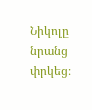Նիկոլը նրանց փրկեց։